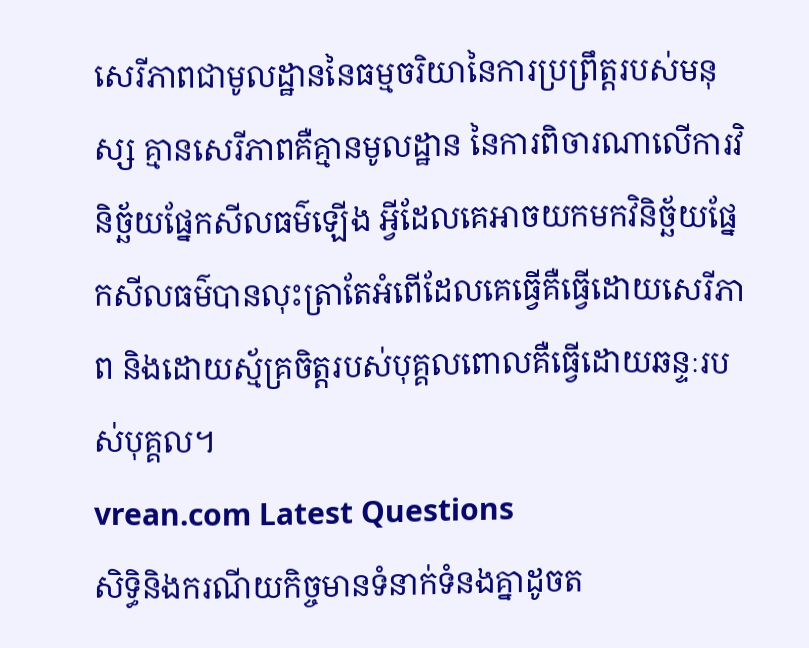សេរីភាពជាមូលដ្ឋាននៃធម្មចរិយានៃការប្រព្រឹត្តរបស់មនុស្ស គ្មានសេរីភាពគឺគ្មានមូលដ្ឋាន នៃការពិចារណាលើការវិនិច្ឆ័យផ្នែកសីលធម៌ឡើង អ្វីដែលគេអាចយកមកវិនិច្ឆ័យផ្នែកសីលធម៌បានលុះត្រាតែអំពើដែលគេធ្វើគឺធ្វើដោយសេរីភាព និងដោយស្ម័គ្រចិត្តរបស់បុគ្គលពោលគឺធ្វើដោយឆន្ទៈរបស់បុគ្គល។
vrean.com Latest Questions
សិទ្ធិនិងករណីយកិច្ចមានទំនាក់ទំនងគ្នាដូចត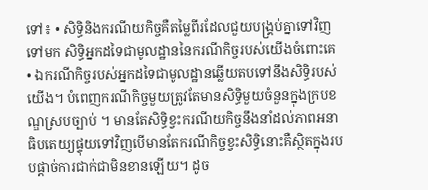ទៅ៖ • សិទ្ធិនិងករណីយកិច្ចគឺតម្លៃពីរដែលជួយបង្គ្រប់គ្នាទៅវិញទៅមក សិទ្ធិអ្នកដទៃជាមូលដ្ឋាននៃករណីកិច្ចរបស់យើងចំពោះគេ • ឯករណីកិច្ចរបស់អ្នកដទៃជាមូលដ្ឋានឆ្លើយតបទៅនឹងសិទ្ធិរបស់យើង។ បំពេញករណីកិច្ចមួយត្រូវតែមានសិទ្ធិមួយចំនួនក្នុងក្របខណ្ឌស្របច្បាប់ ។ មានតែសិទ្ធិខ្វះករណីយកិច្ចនឹងនាំដល់ភាពអនាធិបតេយ្យផ្ទុយទៅវិញបើមានតែករណីកិច្ចខ្វះសិទ្ធិនោះគឺស្ថិតក្នុងរបបផ្តាច់ការជាក់ជាមិនខានឡើយ។ ដូច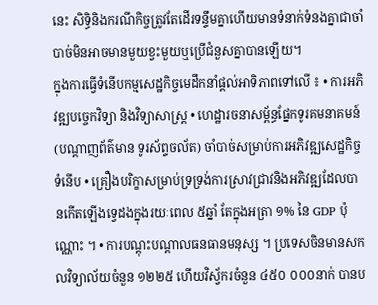នេះ សិទ្ធិនិងករណីកិច្ចត្រូវតែដើរទន្ទឹមគ្នាហើយមានទំនាក់ទំនងគ្នាជាចាំបាច់មិនអាចមានមួយខ្វះមួយឬប្រើជំនួសគ្នាបានឡើយ។
ក្នុងការធ្វើទំនើបកម្មសេដ្ឋកិច្ចមេដឹកនាំផ្តល់អាទិភាពទៅលើ ៖ • ការអភិវឌ្ឍបច្ចេកវិទ្យា និងវិទ្យាសាស្រ្ត • ហេដ្ឋារចនាសម្ព័ន្ធផ្នែកទូរគមនាគមន៍ (បណ្តាញព័ត៌មាន ទូរស័ព្ទចល័ត) ចាំបាច់សម្រាប់ការអភិវឌ្ឍសេដ្ឋកិច្ចទំនើប • គ្រឿងបរិក្ខាសម្រាប់ទ្រទ្រង់ការស្រាវជ្រាវនិងអភិវឌ្ឍដែលបានកើតឡើងទ្វេដងក្នុងរយៈពេល ៥ឆ្នាំ តែក្នុងអត្រា ១% នៃ GDP ប៉ុណ្ណោះ ។ • ការបណ្តុះបណ្តាលធនធានមនុស្ស ។ ប្រទេសចិនមានសកលវិទ្យាល័យចំនួន ១២២៥ ហើយវិស័្វករចំនួន ៤៥០ ០០០នាក់ បានប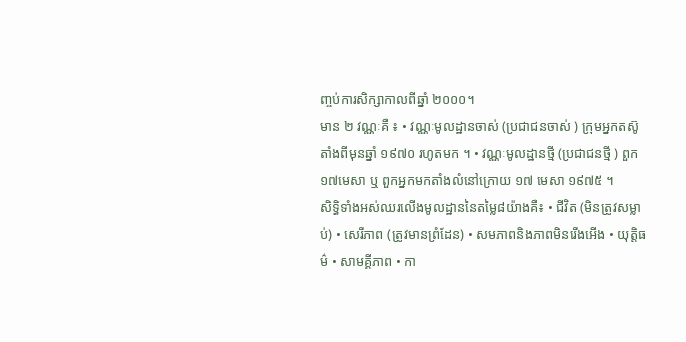ញ្ចប់ការសិក្សាកាលពីឆ្នាំ ២០០០។
មាន ២ វណ្ណៈគឺ ៖ • វណ្ណៈមូលដ្ឋានចាស់ (ប្រជាជនចាស់ ) ក្រុមអ្នកតស៊ូតាំងពីមុនឆ្នាំ ១៩៧០ រហូតមក ។ • វណ្ណៈមូលដ្ឋានថ្មី (ប្រជាជនថ្មី ) ពួក១៧មេសា ឬ ពួកអ្នកមកតាំងលំនៅក្រោយ ១៧ មេសា ១៩៧៥ ។
សិទ្ធិទាំងអស់ឈរលើងមូលដ្ឋាននៃតម្លៃ៨យ៉ាងគឺ៖ • ជីវិត (មិនត្រូវសម្លាប់) • សេរីភាព (ត្រូវមានព្រំដែន) • សមភាពនិងភាពមិនរើងអើង • យុត្តិធម៌ • សាមគ្គីភាព • កា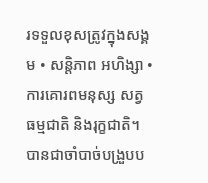រទទួលខុសត្រូវក្នុងសង្គម • សន្តិភាព អហិង្សា • ការគោរពមនុស្ស សត្វ ធម្មជាតិ និងរុក្ខជាតិ។
បានជាចាំបាច់បង្រួបប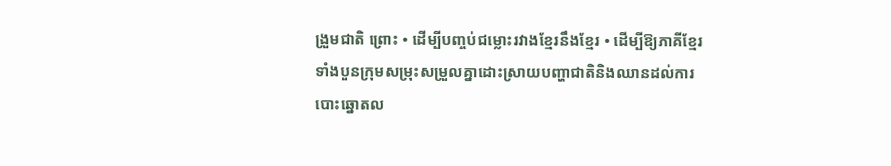ង្រួមជាតិ ព្រោះ • ដើម្បីបញ្ចប់ជម្លោះរវាងខ្មែរនឹងខ្មែរ • ដើម្បីឱ្យភាគីខ្មែរទាំងបួនក្រុមសម្រុះសម្រួលគ្នាដោះស្រាយបញ្ហាជាតិនិងឈានដល់ការបោះឆ្នោតល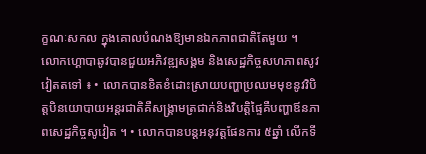ក្ខណៈសកល ក្នុងគោលបំណងឱ្យមានឯកភាពជាតិតែមួយ ។
លោកហ្គោបាឆូវបានជួយអភិវឌ្ឍសង្គម និងសេដ្ឋកិច្ចសហភាពសូវវៀតតទៅ ៖ • លោកបានខិតខំដោះស្រាយបញ្ហាប្រឈមមុខនូវវិបិត្តបិនយោបាយអន្ដរជាតិគឺសង្រ្គាមត្រជាក់និងវិបត្តិផ្ទៃគឺបញ្ហាឪនភាពសេដ្ឋកិច្ចសូវៀត ។ • លោកបានបន្ដអនុវត្តផែនការ ៥ឆ្នាំ លើកទី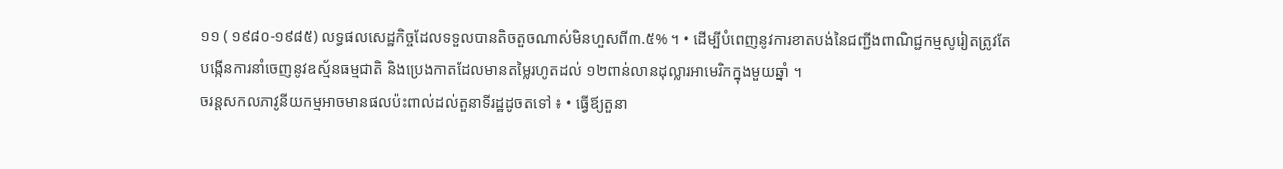១១ ( ១៩៨០-១៩៨៥) លទ្ធផលសេដ្ឋកិច្ចដែលទទួលបានតិចតួចណាស់មិនហួសពី៣.៥% ។ • ដើម្បីបំពេញនូវការខាតបង់នៃជញ្ជីងពាណិជ្ជកម្មសូរៀតត្រូវតែបង្កើនការនាំចេញនូវឧស្ម័នធម្មជាតិ និងប្រេងកាតដែលមានតម្លៃរហូតដល់ ១២ពាន់លានដុល្លារអាមេរិកក្នុងមួយឆ្នាំ ។
ចរន្ដសកលភាវូនីយកម្មអាចមានផលប៉ះពាល់ដល់តួនាទីរដ្ឋដូចតទៅ ៖ • ធ្វើឪ្យតួនា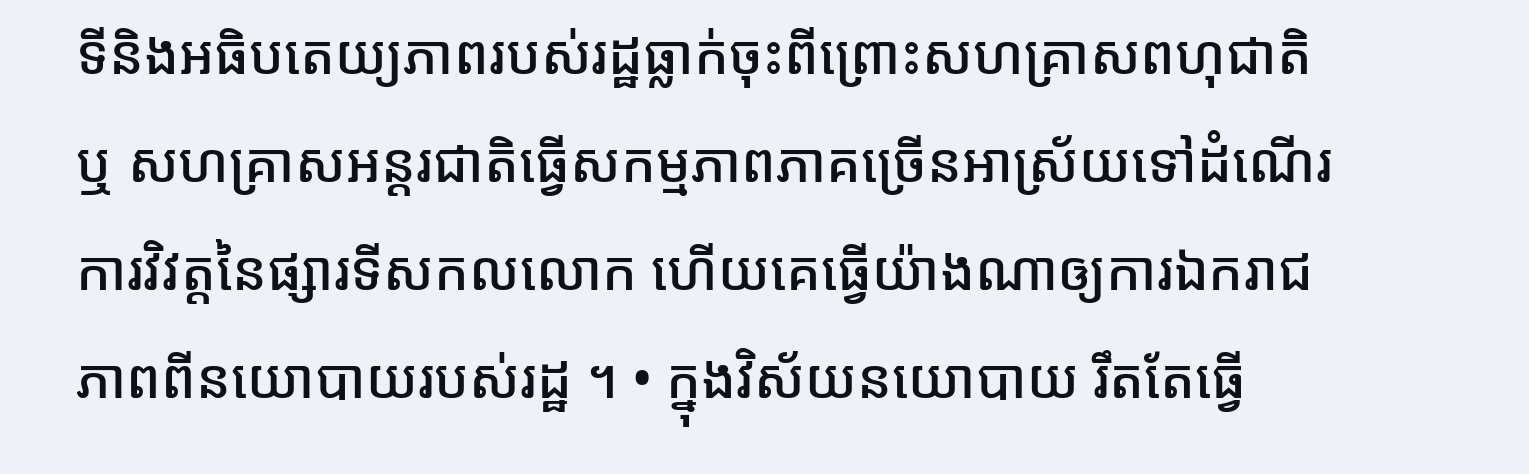ទីនិងអធិបតេយ្យភាពរបស់រដ្ឋធ្លាក់ចុះពីព្រោះសហគ្រាសពហុជាតិ ឬ សហគ្រាសអន្ដរជាតិធ្វើសកម្មភាពភាគច្រើនអាស្រ័យទៅដំណើរការវិវត្តនៃផ្សារទីសកលលោក ហើយគេធ្វើយ៉ាងណាឲ្យការឯករាជភាពពីនយោបាយរបស់រដ្ឋ ។ • ក្នុងវិស័យនយោបាយ រឹតតែធ្វើ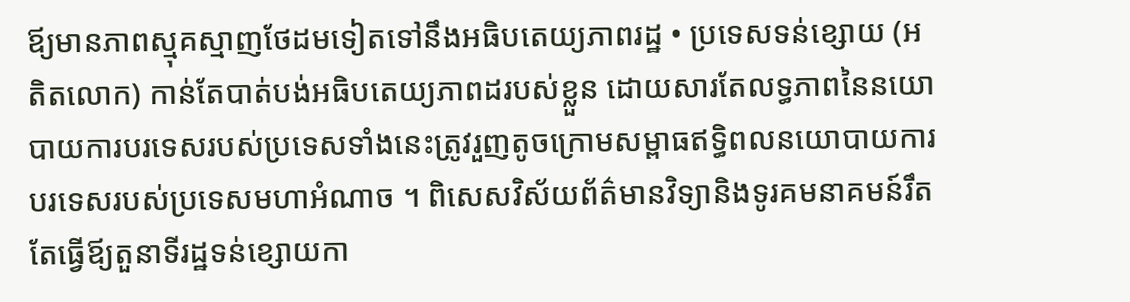ឪ្យមានភាពស្មុគស្មាញថែដមទៀតទៅនឹងអធិបតេយ្យភាពរដ្ឋ • ប្រទេសទន់ខ្សោយ (អតិតលោក) កាន់តែបាត់បង់អធិបតេយ្យភាពដរបស់ខ្លួន ដោយសារតែលទ្ធភាពនៃនយោបាយការបរទេសរបស់ប្រទេសទាំងនេះត្រូវរួញតូចក្រោមសម្ពាធឥទ្ធិពលនយោបាយការបរទេសរបស់ប្រទេសមហាអំណាច ។ ពិសេសវិស័យព័ត៌មានវិទ្យានិងទូរគមនាគមន៍រឹតតែធ្វើឪ្យតួនាទីរដ្ឋទន់ខ្សោយកា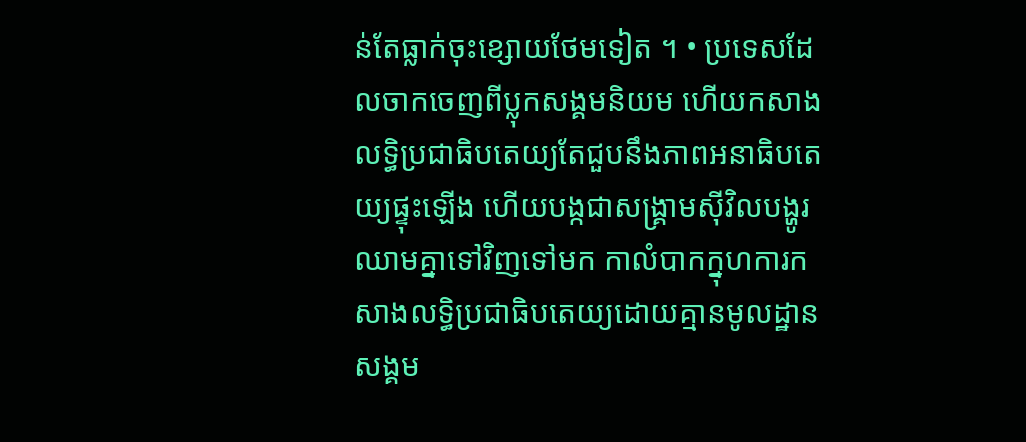ន់តែធ្លាក់ចុះខ្សោយថែមទៀត ។ • ប្រទេសដែលចាកចេញពីប្លុកសង្គមនិយម ហើយកសាងលទ្ធិប្រជាធិបតេយ្យតែជួបនឹងភាពអនាធិបតេយ្យផ្ទុះឡើង ហើយបង្កជាសង្រ្គាមស៊ីវិលបង្ហូរឈាមគ្នាទៅវិញទៅមក កាលំបាកក្នុហការកសាងលទ្ធិប្រជាធិបតេយ្យដោយគ្មានមូលដ្ឋានសង្គម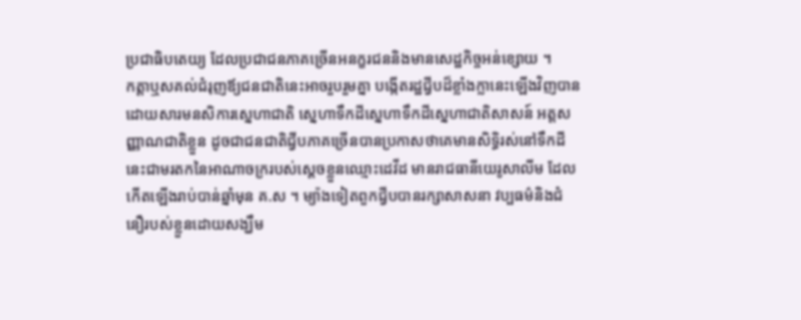ប្រជាធិបតេយ្យ ដែលប្រជាជនភាគច្រើនអនក្ខរជននិងមានសេដ្ឋកិច្ចអន់ខ្សោយ ។
កត្តាឬសគល់ជំរុញឪ្យជនជាតិនេះអាចរួបរួមគ្នា បង្កើតរដ្ឋជ្វីបដ៏ខ្លាំងក្លានេះឡើងវិញបាន ដោយសារមនសិការស្នេហាជាតិ ស្នេហាទឹកដីស្នេហាទឹកដីស្នេហាជាតិសាសន៍ អត្តសញ្ញាណជាតិខ្លួន ដូចជាជនជាតិជ្វីបភាគច្រើនបានប្រកាសថាគេមានសិទ្ធិរស់នៅទឹកដីនេះជាមរតកនៃអាណាចក្ររបស់សេ្ដចខ្លួនឈ្មោះដេវីដ មានរាជធានីយេរូសាលីម ដែលកើតឡើងរាប់បាន់ឆ្នាំមុន គ.ស ។ ម្យ៉ាងទៀតពួកជ្វីបបានរក្សាសាសនា វប្បធម៌និងជំនឿរបស់ខ្លួនដោយសង្ឃឹម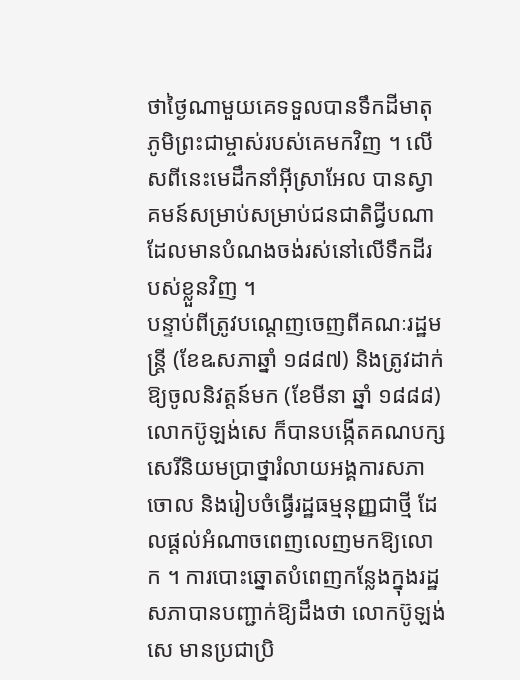ថាថ្ងៃណាមួយគេទទួលបានទឹកដីមាតុភូមិព្រះជាម្ចាស់របស់គេមកវិញ ។ លើសពីនេះមេដឹកនាំអ៊ីស្រាអែល បានស្វាគមន៍សម្រាប់សម្រាប់ជនជាតិជ្វីបណាដែលមានបំណងចង់រស់នៅលើទឹកដីរបស់ខ្លួនវិញ ។
បន្ទាប់ពីត្រូវបណ្តេញចេញពីគណៈរដ្ឋមន្រ្តី (ខែឩសភាឆ្នាំ ១៨៨៧) និងត្រូវដាក់ឱ្យចូលនិវត្តន៍មក (ខែមីនា ឆ្នាំ ១៨៨៨) លោកប៊ូឡង់សេ ក៏បានបង្កើតគណបក្សសេរីនិយមប្រាថ្នារំលាយអង្គការសភាចោល និងរៀបចំធ្វើរដ្ឋធម្មនុញ្ញជាថ្មី ដែលផ្តល់អំណាចពេញលេញមកឱ្យលោក ។ ការបោះឆ្នោតបំពេញកន្លែងក្នុងរដ្ឋសភាបានបញ្ជាក់ឱ្យដឹងថា លោកប៊ូឡង់សេ មានប្រជាប្រិ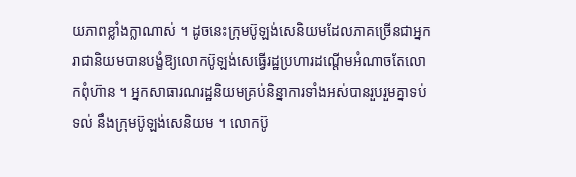យភាពខ្លាំងក្លាណាស់ ។ ដូចនេះក្រុមប៊ូឡង់សេនិយមដែលភាគច្រើនជាអ្នករាជានិយមបានបង្ខំឱ្យលោកប៊ូឡង់សេធ្វើរដ្ឋប្រហារដណ្តើមអំណាចតែលោកពុំហ៊ាន ។ អ្នកសាធារណរដ្ឋនិយមគ្រប់និន្នាការទាំងអស់បានរួបរួមគ្នាទប់ទល់ នឹងក្រុមប៊ូឡង់សេនិយម ។ លោកប៊ូ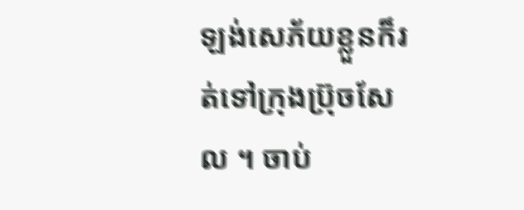ឡង់សេភ័យខ្លួនក៏រត់ទៅក្រុងប្រ៊ុចសែល ។ ចាប់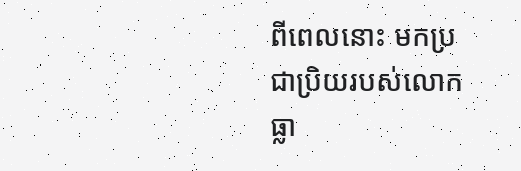ពីពេលនោះ មកប្រជាប្រិយរបស់លោកធ្លា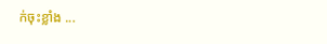ក់ចុះខ្លាំង ...